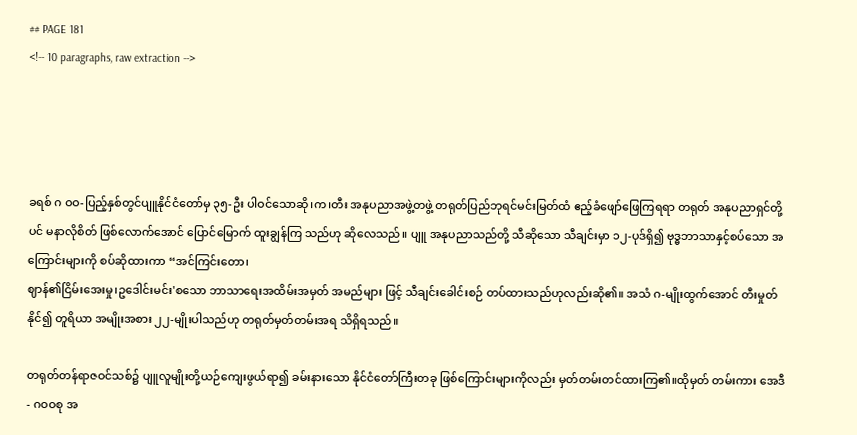## PAGE 181
<!-- 10 paragraphs, raw extraction -->




ခရစ် ဂ ဝဝ-ပြည့်နှစ်တွင်ပျူနိုင်ငံတော်မှ ၃၅-ဦး ပါဝင်သောဆို၊က၊တီး အနုပညာအဖွဲ့တဖွဲ့ တရုတ်ပြည်ဘုရင်မင်းမြတ်ထံ ဧည့်ခံဖျော်ဖြေကြရရာ တရုတ် အနုပညာရှင်တို့ပင် မနာလိုစိတ် ဖြစ်လောက်အောင် ပြောင်မြောက် ထူးချွန်ကြ သည်ဟု ဆိုလေသည်။ ပျူ အနုပညာသည်တို့ သီဆိုသော သီချင်းမှာ ၁၂-ပုဒ်ရှိ၍ ဗုဒ္ဓဘာသာနှင့်စပ်သော အကြောင်းများကို စပ်ဆိုထားကာ “အင်ကြင်းတော၊
ဈာန်၏ငြိမ်းအေးမှု၊ဥဒေါင်းမင်း'စသော ဘာသာရေးအထိမ်းအမှတ် အမည်များ ဖြင့် သီချင်းခေါင်းစဉ် တပ်ထားသည်ဟုလည်းဆို၏။ အသံ ဂ-မျိုးထွက်အောင် တီးမှုတ်နိုင်၍ တူရိယာ အမျိုးအစား ၂၂-မျိုးပါသည်ဟု တရုတ်မှတ်တမ်းအရ သိရှိရသည်။

တရုတ်တန်ရာဇဝင်သစ်၌ ပျူလူမျိုးတို့ယဉ်ကျေးဖွယ်ရာ၍ ခမ်းနားသော နိုင်ငံတော်ကြီးတခု ဖြစ်ကြောင်းများကိုလည်း မှတ်တမ်းတင်ထားကြ၏။ထိုမှတ် တမ်းကား အေဒီ- ဂဝဝစု အ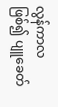လွန်ကာလဖြစ်၍ ပျူခေတ်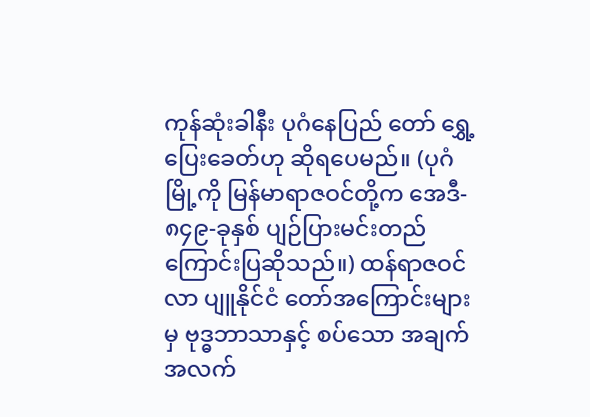ကုန်ဆုံးခါနီး ပုဂံနေပြည် တော် ရွှေ့ပြေးခေတ်ဟု ဆိုရပေမည်။ (ပုဂံမြို့ကို မြန်မာရာဇဝင်တို့က အေဒီ- ၈၄၉-ခုနှစ် ပျဉ်ပြားမင်းတည်ကြောင်းပြဆိုသည်။) ထန်ရာဇဝင်လာ ပျူနိုင်ငံ တော်အကြောင်းများမှ ဗုဒ္ဓဘာသာနှင့် စပ်သော အချက်အလက်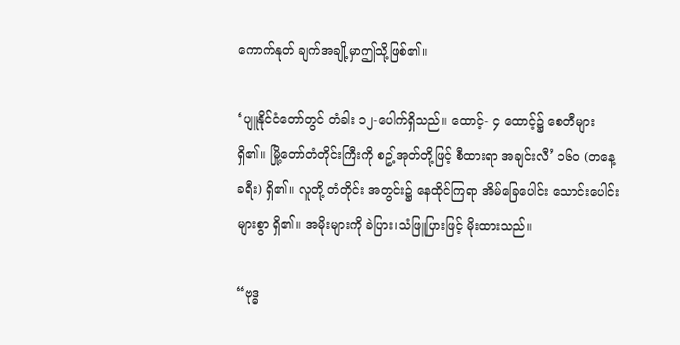ကောက်နုတ် ချက်အချို့မှာဤသို့ဖြစ်၏။

‘ပျူနိုင်ငံတော်တွင် တံခါး ၁၂-ပေါက်ရှိသည်။ ထောင့်- ၄ ထောင့်၌ စေတီများရှိ၏။ မြို့တော်တံတိုင်းကြီးကို စဥ့်အုတ်တို့ဖြင့် စီထားရာ အချင်းလီ’ ၁၆၀ (တနေ့ခရီး) ရှိ၏။ လူတို့ တံတိုင်း အတွင်း၌ နေထိုင်ကြရာ အိမ်ခြေပေါင်း သောင်းပေါင်း များစွာ ရှိ၏။ အမိုးများကို ခဲပြား၊သံဖြူပြားဖြင့် မိုးထားသည်။

“ဗုဒ္ဓ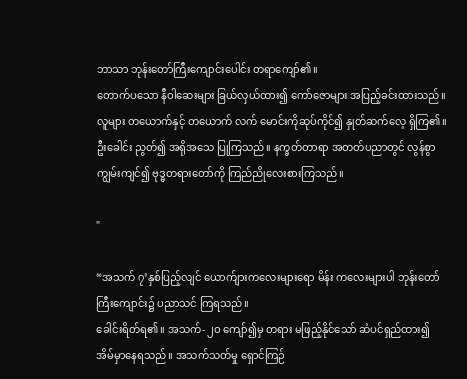ဘာသာ ဘုန်းတော်ကြီးကျောင်းပေါင်း တရာကျော်၏။
တောက်ပသော နီဝါဆေးများ ခြယ်လှယ်ထား၍ ကော်ဇောများ အပြည့်ခင်းထားသည်။ လူများ တယောက်နှင့် တယောက် လက် မောင်းကိုဆုပ်ကိုင်၍ နှုတ်ဆက်လေ့ ရှိကြ၏။ ဦးခေါင်း ညွတ်၍ အရိုအသေ ပြုကြသည်။ နက္ခတ်တာရာ အတတ်ပညာတွင် လွန်စွာ ကျွမ်းကျင်၍ ဗုဒ္ဓတရားတော်ကို ကြည်ညိုလေးစားကြသည်။

"

“အသက် ၇’နှစ်ပြည့်လျင် ယောက်ျားကလေးများရော မိန်း ကလေးများပါ ဘုန်းတော်ကြီးကျောင်း၌ ပညာသင် ကြရသည်။
ခေါင်းရိတ်ရ၏။ အသက်- ၂ဝ ကျော်၍မှ တရား မဖြည့်နိုင်သော် ဆံပင်ရှည်ထား၍ အိမ်မှာနေရသည်။ အသက်သတ်မှု ရှောင်ကြဉ်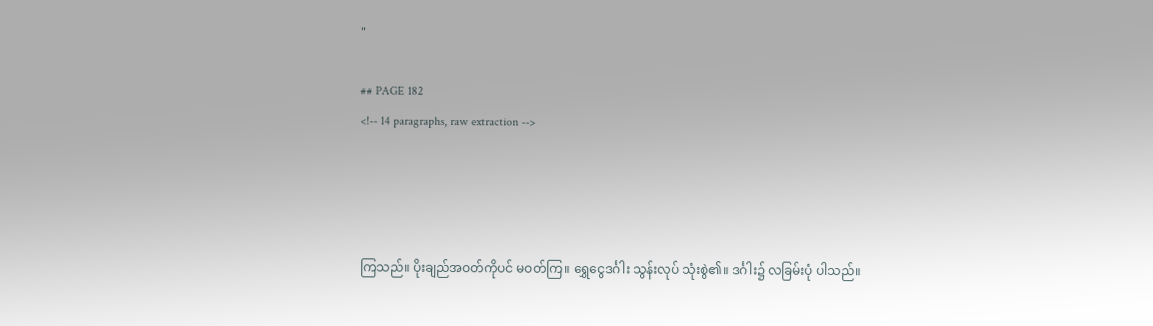"

## PAGE 182
<!-- 14 paragraphs, raw extraction -->




ကြသည်။ ပိုးချည်အဝတ်ကိုပင် မဝတ်ကြ။ ရွှေငွေဒင်္ဂါး သွန်းလုပ် သုံးစွဲ၏။ ဒင်္ဂါး၌ လခြမ်းပုံ ပါသည်။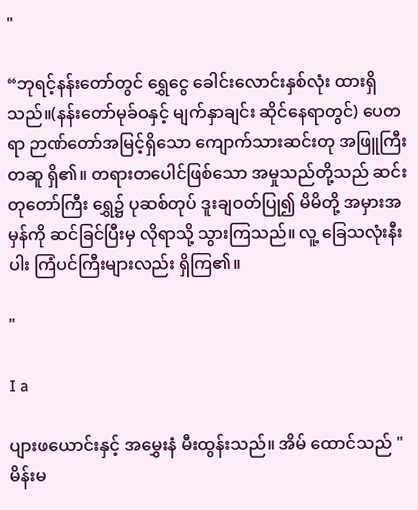"

“ဘုရင့်နန်းတော်တွင် ရွှေငွေ ခေါင်းလောင်းနှစ်လုံး ထားရှိ သည်။(နန်းတော်မုခ်ဝနှင့် မျက်နှာချင်း ဆိုင်နေရာတွင်) ပေတရာ ဉာဏ်တော်အမြင့်ရှိသော ကျောက်သားဆင်းတု အဖြူကြီး တဆူ ရှိ၏။ တရားတပေါင်ဖြစ်သော အမှုသည်တို့သည် ဆင်းတုတော်ကြီး ရွှေ၌ ပုဆစ်တုပ် ဒူးချဝတ်ပြု၍ မိမိတို့ အမှားအမှန်ကို ဆင်ခြင်ပြီးမှ လိုရာသို့ သွားကြသည်။ လူ့ ခြေသလုံးနီးပါး ကြံပင်ကြီးများလည်း ရှိကြ၏။

"

I a

ပျားဖယောင်းနှင့် အမွှေးနံ မီးထွန်းသည်။ အိမ် ထောင်သည် "မိန်းမ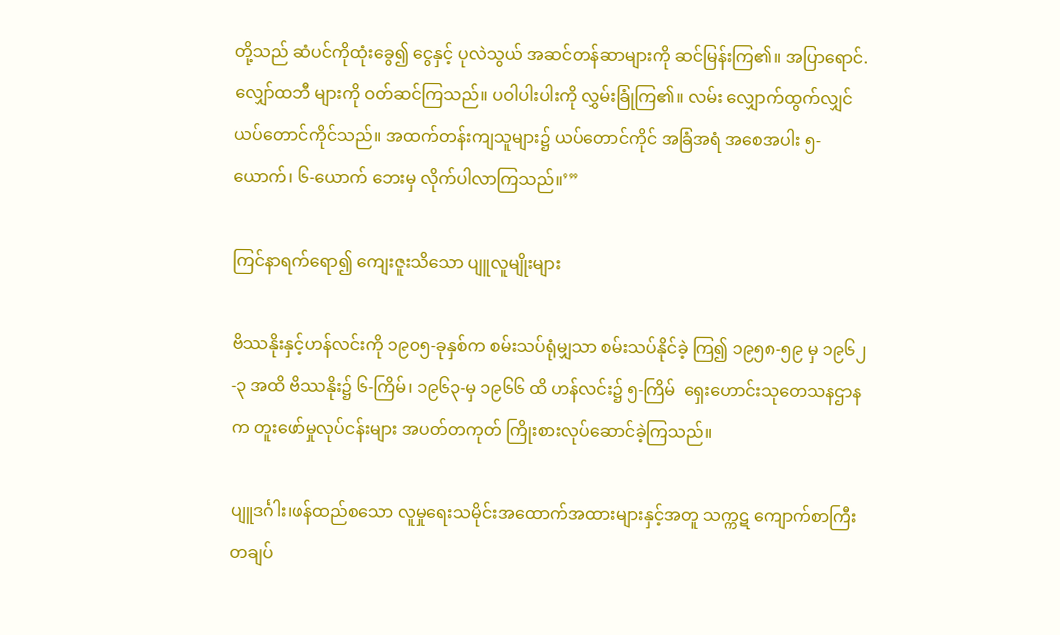တို့သည် ဆံပင်ကိုထုံးခွေ၍ ငွေနှင့် ပုလဲသွယ် အဆင်တန်ဆာများကို ဆင်မြန်းကြ၏။ အပြာရောင်. လျှော်ထဘီ များကို ဝတ်ဆင်ကြသည်။ ပဝါပါးပါးကို လွှမ်းခြုံကြ၏။ လမ်း လျှောက်ထွက်လျှင် ယပ်တောင်ကိုင်သည်။ အထက်တန်းကျသူများ၌ ယပ်တောင်ကိုင် အခြံအရံ အစေအပါး ၅-ယောက်၊ ၆-ယောက် ဘေးမှ လိုက်ပါလာကြသည်။’”

ကြင်နာရက်ရော၍ ကျေးဇူးသိသော ပျူလူမျိုးများ

ဗိဿနိုးနှင့်ဟန်လင်းကို ၁၉၀၅-ခုနှစ်က စမ်းသပ်ရုံမျှသာ စမ်းသပ်နိုင်ခဲ့ ကြ၍ ၁၉၅၈-၅၉ မှ ၁၉၆၂-၃ အထိ ဗိဿနိုး၌ ၆-ကြိမ်၊ ၁၉၆၃-မှ ၁၉၆၆ ထိ ဟန်လင်း၌ ၅-ကြိမ်  ရှေးဟောင်းသုတေသနဌာနက တူးဖော်မှုလုပ်ငန်းများ အပတ်တကုတ် ကြိုးစားလုပ်ဆောင်ခဲ့ကြသည်။

ပျူဒင်္ဂါး၊ဖန်ထည်စသော လူမှုရေးသမိုင်းအထောက်အထားများနှင့်အတူ သက္ကဋ ကျောက်စာကြီးတချပ်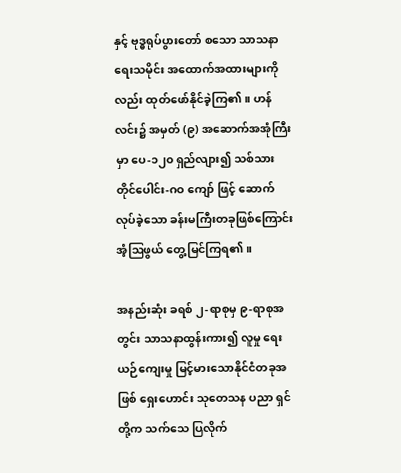နှင့် ဗုဒ္ဓရုပ်ပွားတော် စသော သာသနာရေးသမိုင်း အထောက်အထားများကိုလည်း ထုတ်ဖော်နိုင်ခဲ့ကြ၏။ ဟန်လင်း၌ အမှတ် (၉) အဆောက်အအုံကြီးမှာ ပေ-၁၂၀ ရှည်လျား၍ သစ်သားတိုင်ပေါင်း-ဂဝ ကျော် ဖြင့် ဆောက်လုပ်ခဲ့သော ခန်းမကြီးတခုဖြစ်ကြောင်း အံ့ဩဖွယ် တွေ့မြင်ကြရ၏။

အနည်းဆုံး ခရစ် ၂-ရာစုမှ ၉-ရာစုအတွင်း သာသနာထွန်းကား၍ လူမှု ရေး ယဉ်ကျေးမှု မြင့်မားသောနိုင်ငံတခုအဖြစ် ရှေးဟောင်း သုတေသန ပညာ ရှင်တို့က သက်သေ ပြလိုက်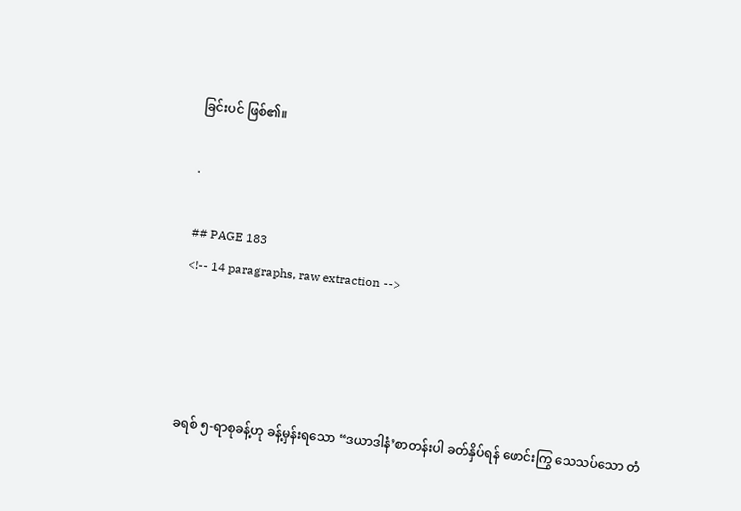ခြင်းပင် ဖြစ်၏။

.

## PAGE 183
<!-- 14 paragraphs, raw extraction -->




ခရစ် ၅-ရာစုခန့်ဟု ခန့်မှန်းရသော “ဒယာဒါနံ’စာတန်းပါ ခတ်နှိပ်ရန် ဖောင်းကြွ သေသပ်သော တံ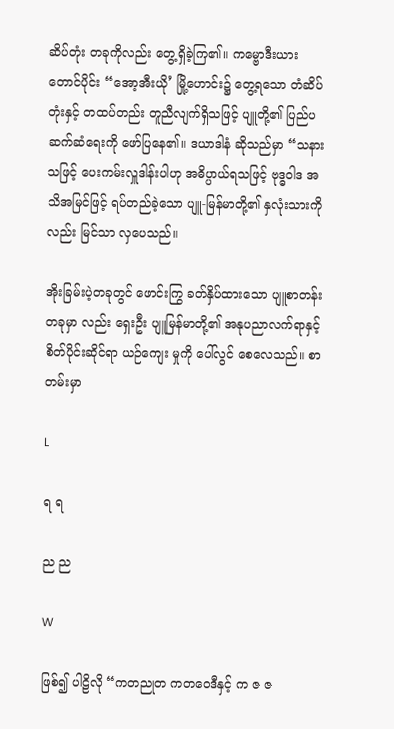ဆိပ်တုံး တခုကိုလည်း တွေ့ရှိခဲ့ကြ၏။ ကမ္ဗောဒီးယား တောင်ပိုင်း “အော့အီးယို’ မြို့ဟောင်း၌ တွေ့ရသော တံဆိပ်တုံးနှင့် တထပ်တည်း တူညီလျက်ရှိသဖြင့် ပျူတို့၏ ပြည်ပ ဆက်ဆံရေးကို ဖော်ပြနေ၏။ ဒယာဒါနံ ဆိုသည်မှာ “သနားသဖြင့် ပေးကမ်းလှူဒါန်းပါဟု အဓိပ္ပာယ်ရသဖြင့် ဗုဒ္ဓဝါဒ အသိအမြင်ဖြင့် ရပ်တည်ခဲ့သော ပျူ-မြန်မာတို့၏ နှလုံးသားကိုလည်း မြင်သာ လှပေသည်။

အိုးခြမ်းပဲ့တခုတွင် ဖောင်းကြွ ခတ်နှိပ်ထားသော ပျူစာတန်းတခုမှာ လည်း ရှေးဦး ပျူမြန်မာတို့၏ အနုပညာလက်ရာနှင့် စိတ်ပိုင်းဆိုင်ရာ ယဉ်ကျေး မှုကို ပေါ်လွင် စေလေသည်။ စာတမ်းမှာ

L

ရ ရ

ည ည

W

ဖြစ်၍ ပါဠိလို “ကတညုတ ကတဝေဒီနှင့် က ဇ ဇ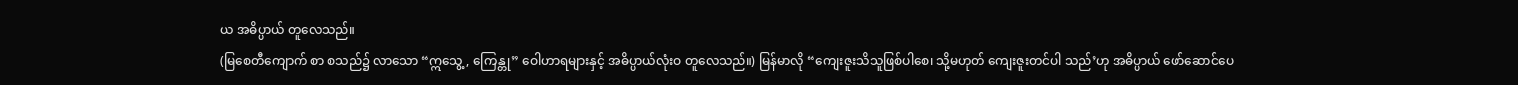ယ အဓိပ္ပာယ် တူလေသည်။
(မြစေတီကျောက် စာ စသည်၌ လာသော “ဣသွေ့, ကြေန္တု” ဝေါဟာရများနှင့် အဓိပ္ပာယ်လုံးဝ တူလေသည်။) မြန်မာလို “ကျေးဇူးသိသူဖြစ်ပါစေ၊ သို့မဟုတ် ကျေးဇူးတင်ပါ သည်’ဟု အဓိပ္ပာယ် ဖော်ဆောင်ပေ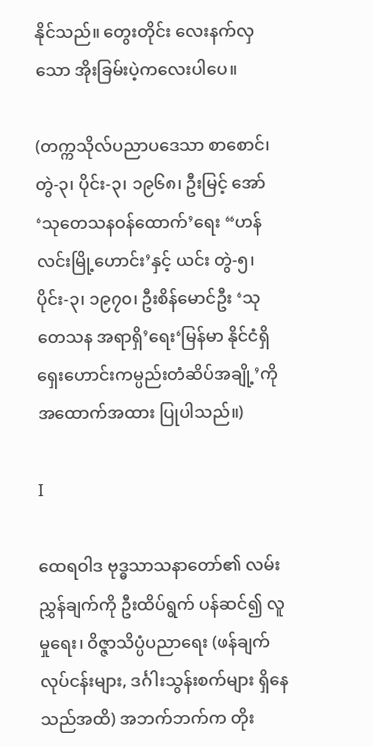နိုင်သည်။ တွေးတိုင်း လေးနက်လှသော အိုးခြမ်းပဲ့ကလေးပါပေ။

(တက္ကသိုလ်ပညာပဒေသာ စာစောင်၊ တွဲ-၃၊ ပိုင်း-၃၊ ၁၉၆၈၊ ဦးမြင့် အော် ‘သုတေသနဝန်ထောက်’ရေး “ဟန်လင်းမြို့ဟောင်း’နှင့် ယင်း တွဲ-၅၊
ပိုင်း-၃၊ ၁၉၇၀၊ ဦးစိန်မောင်ဦး ‘သုတေသန အရာရှိ’ရေး‘မြန်မာ နိုင်ငံရှိ ရှေးဟောင်းကမ္ပည်းတံဆိပ်အချို့’ကို အထောက်အထား ပြုပါသည်။)

I

ထေရဝါဒ ဗုဒ္ဓသာသနာတော်၏ လမ်းညွှန်ချက်ကို ဦးထိပ်ရွက် ပန်ဆင်၍ လူမှုရေး၊ ဝိဇ္ဇာသိပ္ပံပညာရေး (ဖန်ချက်လုပ်ငန်းများ, ဒင်္ဂါးသွန်းစက်များ ရှိနေ သည်အထိ) အဘက်ဘက်က တိုး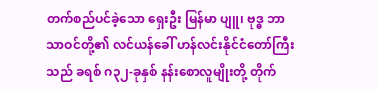တက်စည်ပင်ခဲ့သော ရှေးဦး မြန်မာ ပျူ၊ ဗုဒ္ဓ ဘာသာဝင်တို့၏ လင်ယန်ခေါ် ဟန်လင်းနိုင်ငံတော်ကြီးသည် ခရစ် ဂ၃၂-ခုနှစ် နန်းစောလူမျိုးတို့ တိုက်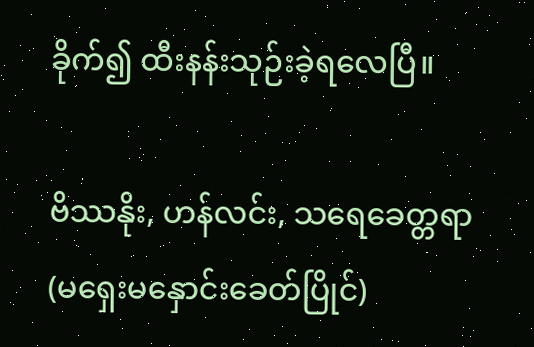ခိုက်၍ ထီးနန်းသုဉ်းခဲ့ရလေပြီ။

ဗိဿနိုး, ဟန်လင်း, သရေခေတ္တရာ (မရှေးမနှောင်းခေတ်ပြိုင်)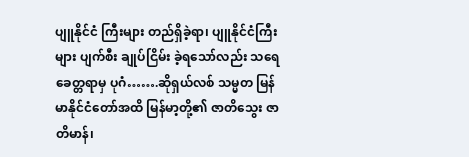ပျူနိုင်ငံ ကြီးများ တည်ရှိခဲ့ရာ၊ ပျူနိုင်ငံကြီးများ ပျက်စီး ချုပ်ငြိမ်း ခဲ့ရသော်လည်း သရေခေတ္တရာမှ ပုဂံ…….ဆိုရှယ်လစ် သမ္မတ မြန်မာနိုင်ငံတော်အထိ မြန်မာ့တို့၏ ဇာတိသွေး ဇာတိမာန်၊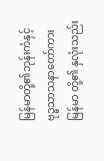မြန်မာတို့၏ဘုန်းကံနှင့် ဗုဒ္ဓသာသနာတော်ကား မြန်မာ တို့၏ နှလုံးသည်း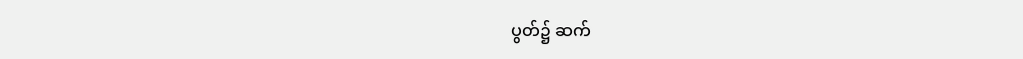ပွတ်၌ ဆက်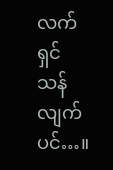လက်ရှင်သန်လျက်ပင်…။